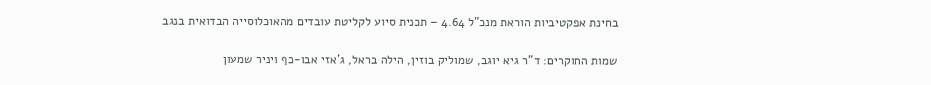בחינת אפקטיביות הוראת מנכ"ל 4.64 – תכנית סיוע לקליטת עובדים מהאוכלוסייה הבדואית בנגב

שמות החוקרים: ד"ר גיא יוגב, שמוליק בוזין, הילה בראל, ג'אזי אבו-כף ויניר שמעון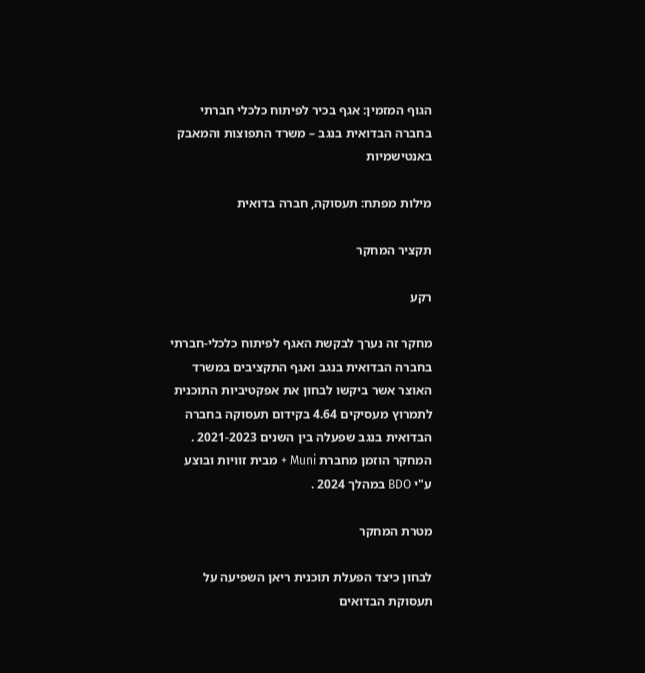הגוף המזמין: אגף בכיר לפיתוח כלכלי חברתי בחברה הבדואית בנגב – משרד התפוצות והמאבק באנטישמיות

מילות מפתח: תעסוקה, חברה בדואית

תקציר המחקר

רקע

מחקר זה נערך לבקשת האגף לפיתוח כלכלי-חברתי בחברה הבדואית בנגב ואגף התקציבים במשרד האוצר אשר ביקשו לבחון את אפקטיביות התוכנית לתמרוץ מעסיקים 4.64 בקידום תעסוקה בחברה הבדואית בנגב שפעלה בין השנים 2021-2023 . המחקר הוזמן מחברת Muni + מבית זוויות ובוצע ע"י BDO במהלך 2024 .

מטרת המחקר

לבחון כיצד הפעלת תוכנית ריאן השפיעה על תעסוקת הבדואים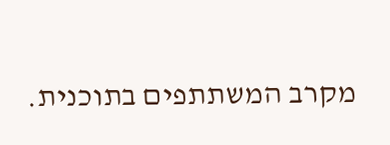מקרב המשתתפים בתוכנית.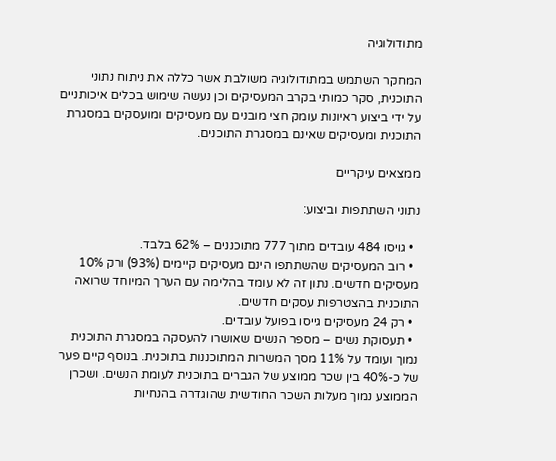מתודולוגיה

המחקר השתמש במתודולוגיה משולבת אשר כללה את ניתוח נתוני התוכנית, סקר כמותי בקרב המעסיקים וכן נעשה שימוש בכלים איכותניים על ידי ביצוע ראיונות עומק חצי מובנים עם מעסיקים ומועסקים במסגרת התוכנית ומעסיקים שאינם במסגרת התוכנים.

ממצאים עיקריים

נתוני השתתפות וביצוע:

  • גויסו 484 עובדים מתוך 777 מתוכננים – 62% בלבד.
  • רוב המעסיקים שהשתתפו הינם מעסיקים קיימים (93%) ורק 10% מעסיקים חדשים. נתון זה לא עומד בהלימה עם הערך המיוחד שרואה התוכנית בהצטרפות עסקים חדשים.
  • רק 24 מעסיקים גייסו בפועל עובדים.
  • תעסוקת נשים – מספר הנשים שאושרו להעסקה במסגרת התוכנית נמוך ועומד על 11% מסך המשרות המתוכננות בתוכנית. בנוסף קיים פער של כ-40% בין שכר ממוצע של הגברים בתוכנית לעומת הנשים. ושכרן הממוצע נמוך מעלות השכר החודשית שהוגדרה בהנחיות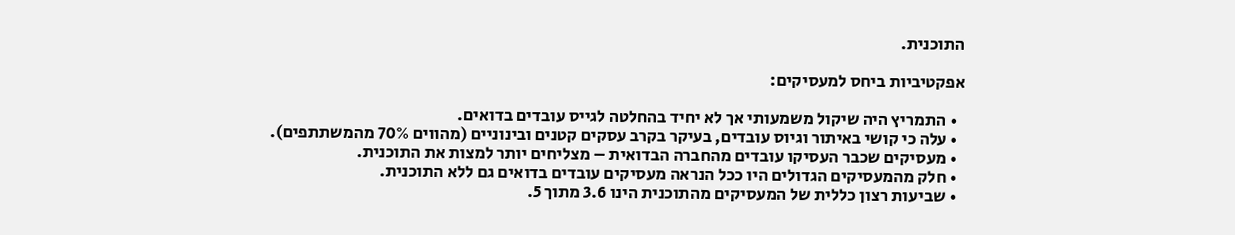התוכנית.

אפקטיביות ביחס למעסיקים:

  • התמריץ היה שיקול משמעותי אך לא יחיד בהחלטה לגייס עובדים בדואים.
  • עלה כי קושי באיתור וגיוס עובדים, בעיקר בקרב עסקים קטנים ובינוניים (מהווים 70% מהמשתתפים).
  • מעסיקים שכבר העסיקו עובדים מהחברה הבדואית – מצליחים יותר למצות את התוכנית.
  • חלק מהמעסיקים הגדולים היו ככל הנראה מעסיקים עובדים בדואים גם ללא התוכנית.
  • שביעות רצון כללית של המעסיקים מהתוכנית הינו 3.6 מתוך 5.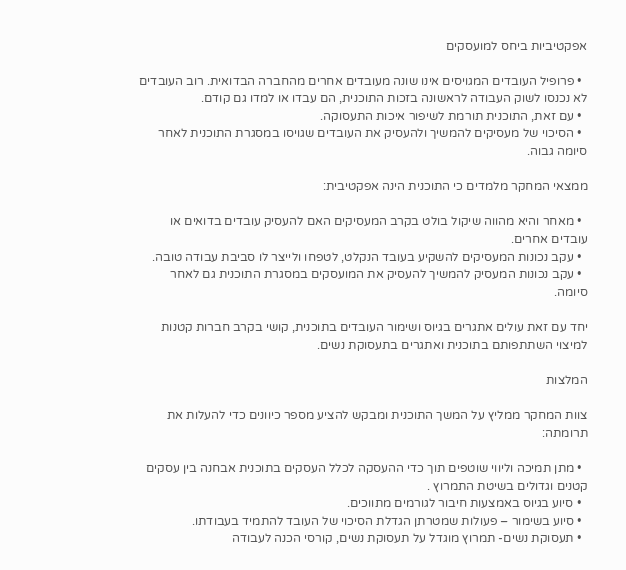אפקטיביות ביחס למועסקים

  • פרופיל העובדים המגויסים אינו שונה מעובדים אחרים מהחברה הבדואית. רוב העובדים לא נכנסו לשוק העבודה לראשונה בזכות התוכנית, הם עבדו או למדו גם קודם.
  • עם זאת, התוכנית תורמת לשיפור איכות התעסוקה.
  • הסיכוי של מעסיקים להמשיך ולהעסיק את העובדים שגויסו במסגרת התוכנית לאחר סיומה גבוה.

ממצאי המחקר מלמדים כי התוכנית הינה אפקטיבית:

  • מאחר והיא מהווה שיקול בולט בקרב המעסיקים האם להעסיק עובדים בדואים או עובדים אחרים.
  • עקב נכונות המעסיקים להשקיע בעובד הנקלט, לטפחו ולייצר לו סביבת עבודה טובה.
  • עקב נכונות המעסיק להמשיך להעסיק את המועסקים במסגרת התוכנית גם לאחר סיומה.

יחד עם זאת עולים אתגרים בגיוס ושימור העובדים בתוכנית, קושי בקרב חברות קטנות למיצוי השתתפותם בתוכנית ואתגרים בתעסוקת נשים.

המלצות

צוות המחקר ממליץ על המשך התוכנית ומבקש להציע מספר כיוונים כדי להעלות את תרומתה:

  • מתן תמיכה וליווי שוטפים תוך כדי ההעסקה לכלל העסקים בתוכנית אבחנה בין עסקים קטנים וגדולים בשיטת התמרוץ .
  • סיוע בגיוס באמצעות חיבור לגורמים מתווכים.
  • סיוע בשימור – פעולות שמטרתן הגדלת הסיכוי של העובד להתמיד בעבודתו.
  • תעסוקת נשים- תמרוץ מוגדל על תעסוקת נשים, קורסי הכנה לעבודה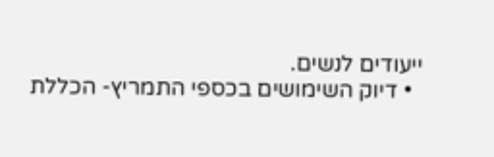ייעודים לנשים.
  • דיוק השימושים בכספי התמריץ- הכללת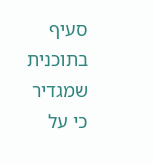סעיף בתוכנית שמגדיר כי על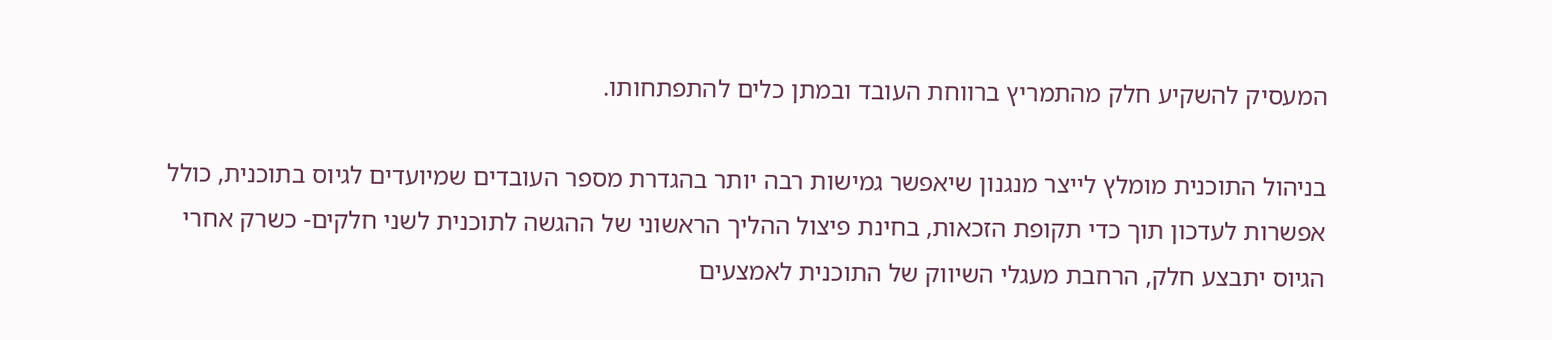המעסיק להשקיע חלק מהתמריץ ברווחת העובד ובמתן כלים להתפתחותו.

בניהול התוכנית מומלץ לייצר מנגנון שיאפשר גמישות רבה יותר בהגדרת מספר העובדים שמיועדים לגיוס בתוכנית, כולל אפשרות לעדכון תוך כדי תקופת הזכאות, בחינת פיצול ההליך הראשוני של ההגשה לתוכנית לשני חלקים- כשרק אחרי הגיוס יתבצע חלק, הרחבת מעגלי השיווק של התוכנית לאמצעים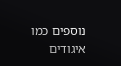נוספים כמו איגודים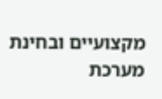מקצועיים ובחינת מערכת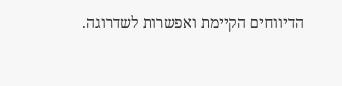הדיווחים הקיימת ואפשרות לשדרוגה.